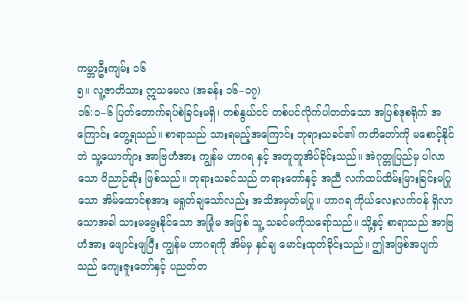ကမ္ဘာဦးကျမ်း ၁၆
၅။ လူ့ဇာတိသား ဣသမေလ (အခန်း ၁၆–၁၇)
၁၆:၁–၆ ပြတ်တောက်ရပ်စဲခြင်းမရှိ၊ တစ်နွယ်ငင် တစ်ပင်လိုက်ပါတတ်သော အပြစ်ဒုစရိုက် အကြောင်း တွေ့ရသည်။ စာရာသည် သားရမည့်အကြောင်း ဘုရားသခင်၏ ကတိတော်ကို မစောင့်နိုင်ဘဲ သူ့ယောက်ျား အာဗြဟံအား ကျွန်မ ဟာဂရ နှင့် အတူတူအိပ်ခိုင်းသည်။ အဲဂုတ္တုပြည်မှ ပါလာသော ဝိညာဉ်ဆိုး ဖြစ်သည်။ ဘုရားသခင်သည် တရားတော်နှင့် အညီ လက်ထပ်ထိမ်းမြားခြင်းမပြုသော အိမ်ထောင်စုအား မရှုတ်ချသော်လည်း အသိအမှတ်မပြု။ ဟာဂရ ကိုယ်လေးလက်ဝန် ရှိလာသောအခါ သားမမွေးနိုင်သော အမြုံမ အဖြစ် သူ့ သခင်မကိုသရော်သည်။ သို့နှင့် စာရာသည် အာဗြဟံအား ဖျောင်းဖျပြီး ကျွန်မ ဟာဂရကို အိမ်မှ နှင်ချ မောင်းထုတ်ခိုင်းသည်။ ဤအဖြစ်အပျက်သည် ကျေးဇူးတော်နှင့် ပညတ်တ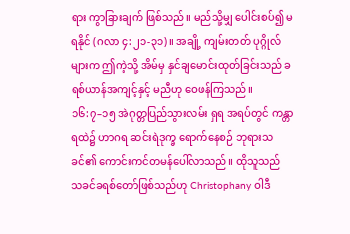ရား ကွာခြားချက် ဖြစ်သည်။ မည်သို့မျှ ပေါင်းစပ်၍ မရနိုင် (ဂလာ ၄:၂၁-၃၁)။ အချို့ ကျမ်းတတ် ပုဂ္ဂိုလ်များက ဤကဲ့သို့ အိမ်မှ နှင်ချမောင်းထုတ်ခြင်းသည် ခရစ်ယာန်အကျင့်နှင့် မညီဟု ဝေဖန်ကြသည်။
၁၆:၇–၁၅ အဲဂုတ္တပြည်သွားလမ်း ရှရ အရပ်တွင် ကန္တာရထဲ၌ ဟာဂရ ဆင်းရဲဒုက္ခ ရောက်နေစဉ် ဘုရားသခင်၏ ကောင်းကင်တမန်ပေါ်လာသည်။ ထိုသူသည် သခင်ခရစ်တော်ဖြစ်သည်ဟု Christophany ဝါဒီ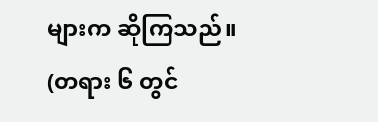များက ဆိုကြသည်။ (တရား ၆ တွင်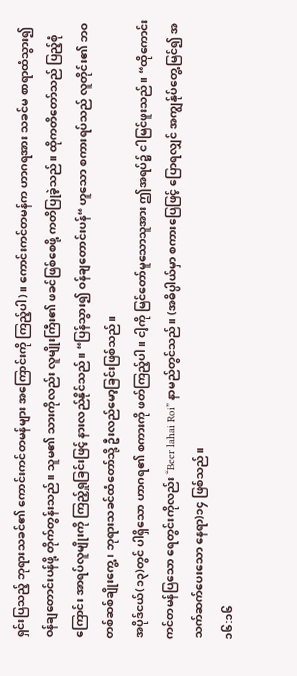ရှင်းပြသည့် ဘုရားသခင်၏ ကောင်းကင်တမန်များ အကြောင်းကို ကြည့်ပါ)။ ကောင်းကင်တမန်က ဟာဂရအား သခင်မ စာရာထံသွား၍ ဝန်ချတောင်းပန်ဖို့ တိုက်တွန်းသည်။ သူမ၏ သားကိုလည်း လူမျိုးကြီး၏ ဖခင်ဖြစ်စေဖို့ ကတိပြုခဲ့သည်။ ထိုကတိတော်သည် ပြည့်စုံကြောင်း အာရပ်လူမျိုးကို ကြည့်ရှုခြင်းဖြင့် နားလည်နိုင်သည်။ “ပြန်သွား၍ ဝန်ချတောင်းပန်“ ဟူသော စကားရပ်သည် လူတိုင်း၏ ဘဝတစ်ဆစ်ချိုးကွေ့၊ ဘုရားသခင်ထံတော်သို့ ဦးလည်မော့ခြင်းဖြစ်သည်။
အပိုဒ်ငယ်(၁၃)တွင် ပါရှိသော ဟာဂရ၏ စကားကို ဖတ်ကြည့်ပါ။ ငါ့ကို မြင်တော်မူသောသူအား ဤအရပ်၌ ငါမြင်ဖူးသည်။ “ထိုကောင်းကင်တမန်ပြသော ရေတွင်းကိုလည်း “Beer lahai Roi” နာမည်တွင်သည်။ (အဓိပ္ပါယ်မှာ စကားပြေဖြင့် ပြောရလျှင် အကျွန်ုပ်တွေ့မြင်၍ အသက်ဆက်ပေးသော နေရာ)၁၄ ဖြစ်သည်။
၁၆:၁၆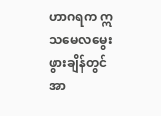ဟာဂရက ဣသမေလမွေးဖွားချိန်တွင် အာ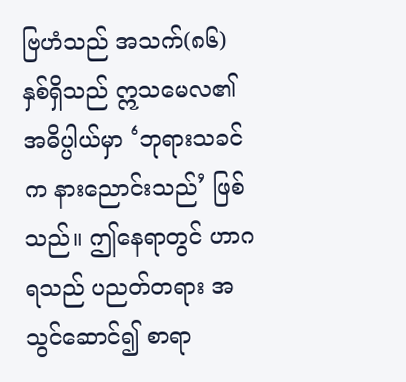ဗြဟံသည် အသက်(၈၆) နှစ်ရှိသည် ဣသမေလ၏ အဓိပ္ပါယ်မှာ ‘ဘုရားသခင်က နားညောင်းသည်’ ဖြစ်သည်။ ဤနေရာတွင် ဟာဂရသည် ပညတ်တရား အသွင်ဆောင်၍ စာရာ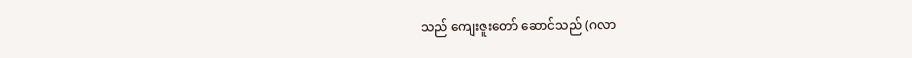သည် ကျေးဇူးတော် ဆောင်သည် (ဂလာ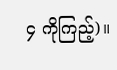၄ ကိုကြည့်)။